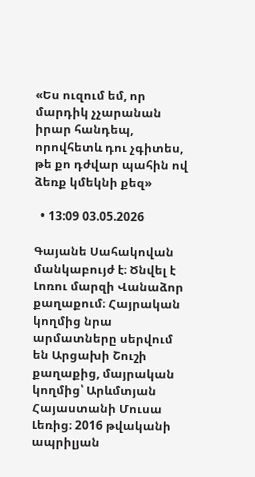«Ես ուզում եմ, որ մարդիկ չչարանան իրար հանդեպ, որովհետև դու չգիտես, թե քո դժվար պահին ով ձեռք կմեկնի քեզ»

  • 13:09 03.05.2026

Գայանե Սահակովան մանկաբույժ է։ Ծնվել է Լոռու մարզի Վանաձոր քաղաքում։ Հայրական կողմից նրա արմատները սերվում են Արցախի Շուշի քաղաքից, մայրական կողմից՝ Արևմտյան Հայաստանի Մուսա Լեռից։ 2016 թվականի ապրիլյան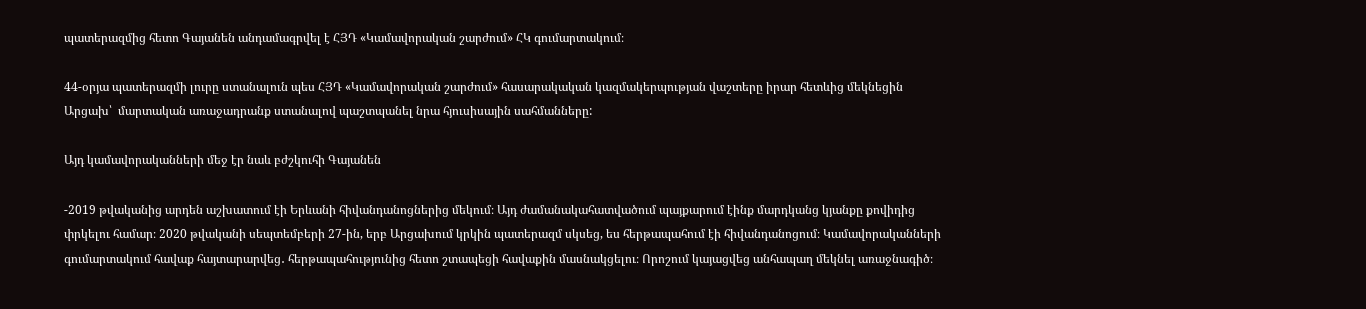պատերազմից հետո Գայանեն անդամագրվել է ՀՅԴ «Կամավորական շարժում» ՀԿ գումարտակում։

44-օրյա պատերազմի լուրը ստանալուն պես ՀՅԴ «Կամավորական շարժում» հասարակական կազմակերպության վաշտերը իրար հետևից մեկնեցին Արցախ՝  մարտական առաջադրանք ստանալով պաշտպանել նրա հյուսիսային սահմանները:

Այդ կամավորականների մեջ էր նաև բժշկուհի Գայանեն

-2019 թվականից արդեն աշխատում էի Երևանի հիվանդանոցներից մեկում։ Այդ ժամանակահատվածում պայքարում էինք մարդկանց կյանքը քովիդից փրկելու համար։ 2020 թվականի սեպտեմբերի 27-ին, երբ Արցախում կրկին պատերազմ սկսեց, ես հերթապահում էի հիվանդանոցում։ Կամավորականների գումարտակում հավաք հայտարարվեց․ հերթապահությունից հետո շտապեցի հավաքին մասնակցելու։ Որոշում կայացվեց անհապաղ մեկնել առաջնագիծ։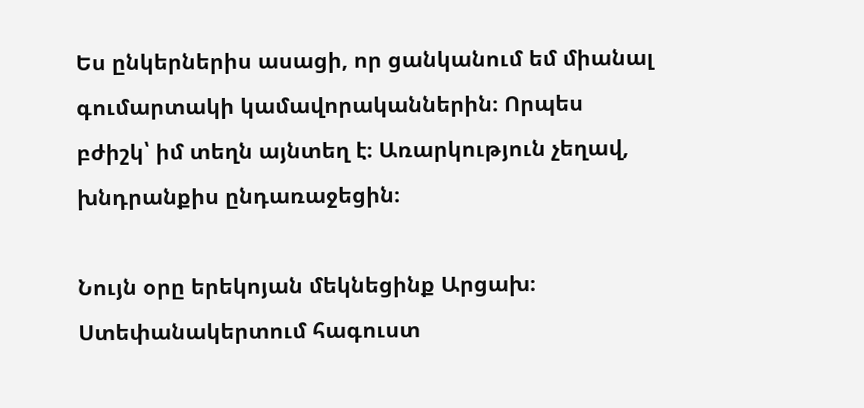Ես ընկերներիս ասացի, որ ցանկանում եմ միանալ գումարտակի կամավորականներին։ Որպես բժիշկ՝ իմ տեղն այնտեղ է։ Առարկություն չեղավ, խնդրանքիս ընդառաջեցին։

Նույն օրը երեկոյան մեկնեցինք Արցախ։ Ստեփանակերտում հագուստ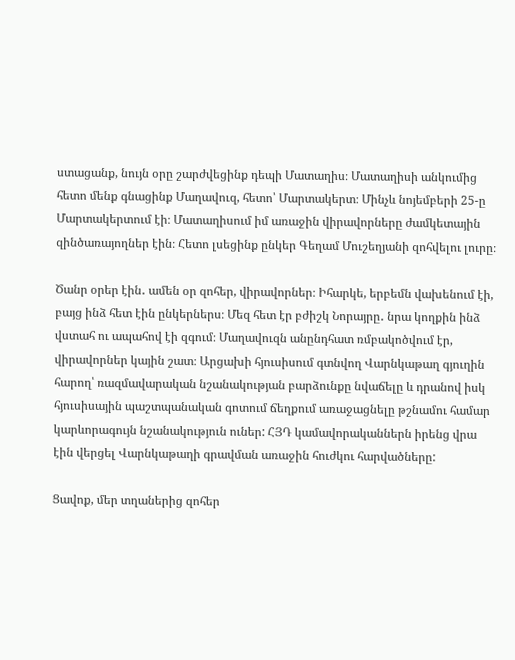ստացանք, նույն օրը շարժվեցինք դեպի Մատաղիս։ Մատաղիսի անկումից հետո մենք գնացինք Մաղավուզ, հետո՝ Մարտակերտ։ Մինչև նոյեմբերի 25-ը Մարտակերտում էի։ Մատաղիսում իմ առաջին վիրավորները ժամկետային զինծառայողներ էին։ Հետո լսեցինք ընկեր Գեղամ Մուշեղյանի զոհվելու լուրը։

Ծանր օրեր էին․ ամեն օր զոհեր, վիրավորներ։ Իհարկե, երբեմն վախենում էի, բայց ինձ հետ էին ընկերներս։ Մեզ հետ էր բժիշկ Նորայրը․ նրա կողքին ինձ վստահ ու ապահով էի զգում։ Մաղավուզն անընդհատ ռմբակոծվում էր, վիրավորներ կային շատ։ Արցախի հյուսիսում գտնվող Վարնկաթաղ գյուղին հարող՝ ռազմավարական նշանակության բարձունքը նվաճելը և դրանով իսկ հյուսիսային պաշտպանական գոտում ճեղքում առաջացնելը թշնամու համար կարևորագույն նշանակություն ուներ: ՀՅԴ կամավորականներն իրենց վրա էին վերցել Վարնկաթաղի գրավման առաջին հուժկու հարվածները:

Ցավոք, մեր տղաներից զոհեր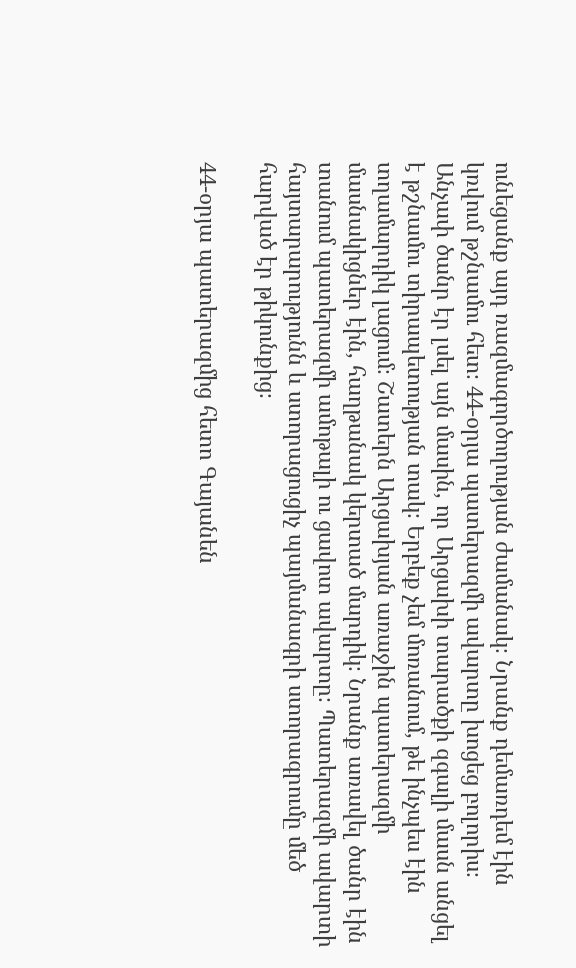ունեցանք այդ ռազմագործողության ժամանակ։ Նրանք դեմառդեմ էին կռվում թշնամու հետ։ 44-օրյա պատերազմի ավարտը խոցեց բոլորիս։ Անչափ ծանր էր լսել այն մասին, որ Արցախի տարածքի զգալի մասն անցել է թշնամու տիրապետության տակ։ Երբեք չեմ մոռանում, թե ինչպես էին տղամարդիկ լացում։ Շատերն Արցախյան առաջին պատերազմի մասնակիցներ էին, հաղթանակ կերտած մարդիկ։ Նրանք առավել ծանր էին տանում պատերազմի ամոթալի ու ցավոտ ավարտը։ Պատերազմի ավարտի հայտարարությունն և ստորացուցիչ պայմանագրի ստորագրումը մեծ հարված էր թիկունքից։

44-օրյա պատերազմից հետո Գայանեն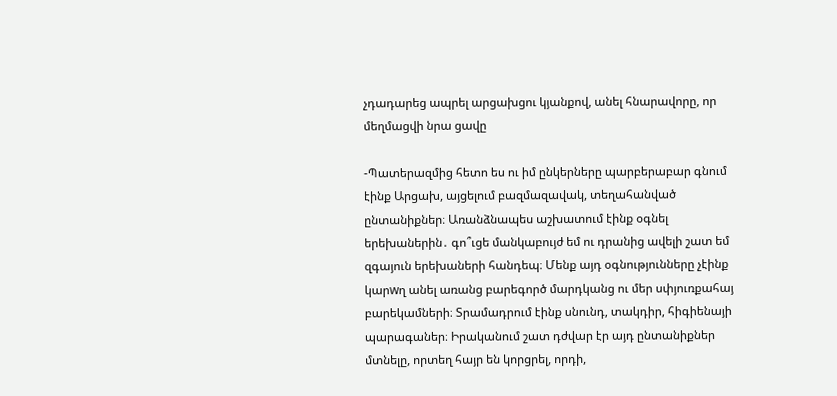չդադարեց ապրել արցախցու կյանքով, անել հնարավորը, որ մեղմացվի նրա ցավը

-Պատերազմից հետո ես ու իմ ընկերները պարբերաբար գնում էինք Արցախ, այցելում բազմազավակ, տեղահանված ընտանիքներ։ Առանձնապես աշխատում էինք օգնել երեխաներին․ գո՞ւցե մանկաբույժ եմ ու դրանից ավելի շատ եմ զգայուն երեխաների հանդեպ։ Մենք այդ օգնությունները չէինք կարwղ անել առանց բարեգործ մարդկանց ու մեր սփյուռքահայ բարեկամների։ Տրամադրում էինք սնունդ, տակդիր, հիգիենայի պարագաներ։ Իրականում շատ դժվար էր այդ ընտանիքներ մտնելը, որտեղ հայր են կորցրել, որդի,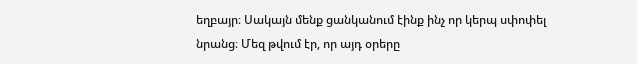եղբայր։ Սակայն մենք ցանկանում էինք ինչ որ կերպ սփոփել նրանց։ Մեզ թվում էր, որ այդ օրերը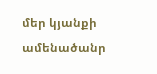մեր կյանքի ամենածանր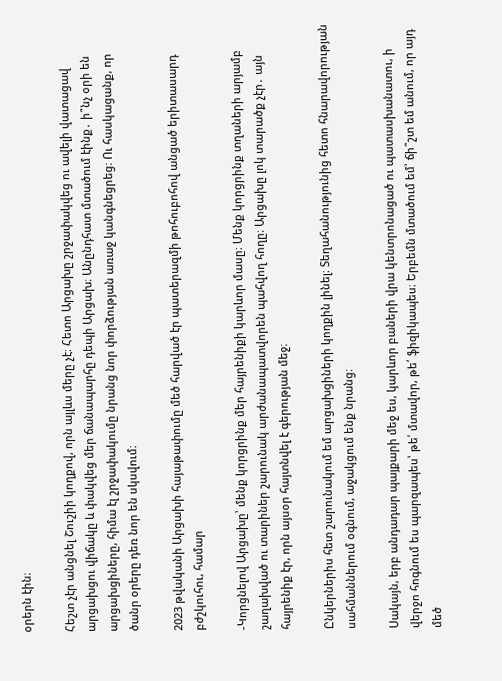օրերն էին։

Հեշտ չէր անցնել Շուշիի կողքով, որն այլևս մերը չէ։ Հետո Արցախը շրջափակվեց ու ավելի վատացավ արցախցու վիճակը և փակվեց մեր ճանապարհը դեպի Արցախ։ Անընդհատ մտածում էինք․ ի՞նչ օրի են արցախցիները, հիմա էլ շրջափակումը նրանց նոր փորձության առաջ կանգնեցրեց։ Ու հասկացանք, որ ծանր օրերը դեռ նոր են սկսվում։

2023 թվականի Արցախի հայաթափումը մեծ հարված էր պատերազմի թոհուբոհով անցած երիտասարդ բժշկուհու, համար

-Կորցնելով Արցախը՝ մենք կորցրինք մեր հայրենիքի կարևոր մասը։ Մենք կորցրինք տղաների արյամբ շաղախված ու տարիներ շարունակ արժանապատվորեն պահվող հողը։ Արցախը լոկ տարածք չէր․ այն հայրենիք էր, որն այսօր հայտնվել է գերության մեջ։

Ընկերներիս հետ շարունակում եմ արցախցիների կողքին լինել։ Տեղահանությունից հետո հնարավորության սահմաններում օգնում, աջակցում ենք նրանց։

Սակայն, երբ անդադար պայքարի մեջ ես, կարևոր բաների վրա կենտրոնացած ու պատասխանատու, ի վերջո հոգնում ես պարզապես՝ թե՛ մտավոր, թե՛ ֆիզիկապես։ Երբեմն մտածում եմ՝ ճի՞շտ եմ անում, որ այդ մեծ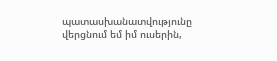պատասխանատվությունը վերցնում եմ իմ ուսերին,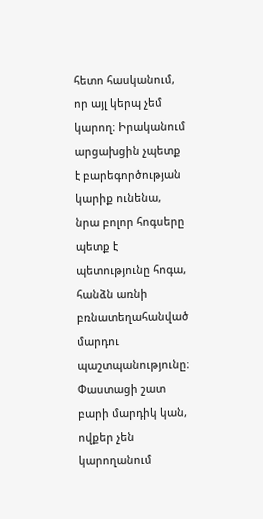հետո հասկանում, որ այլ կերպ չեմ կարող։ Իրականում արցախցին չպետք է բարեգործության կարիք ունենա, նրա բոլոր հոգսերը պետք է պետությունը հոգա, հանձն առնի բռնատեղահանված մարդու պաշտպանությունը։ Փաստացի շատ բարի մարդիկ կան, ովքեր չեն կարողանում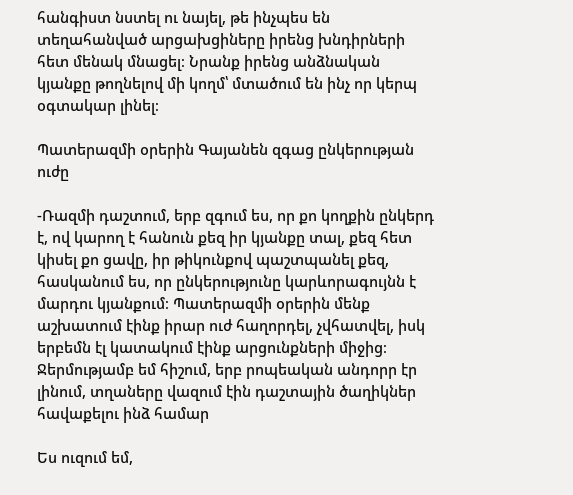հանգիստ նստել ու նայել, թե ինչպես են տեղահանված արցախցիները իրենց խնդիրների հետ մենակ մնացել։ Նրանք իրենց անձնական կյանքը թողնելով մի կողմ՝ մտածում են ինչ որ կերպ օգտակար լինել։

Պատերազմի օրերին Գայանեն զգաց ընկերության ուժը

-Ռազմի դաշտում, երբ զգում ես, որ քո կողքին ընկերդ է, ով կարող է հանուն քեզ իր կյանքը տալ, քեզ հետ կիսել քո ցավը, իր թիկունքով պաշտպանել քեզ, հասկանում ես, որ ընկերությունը կարևորագույնն է մարդու կյանքում։ Պատերազմի օրերին մենք աշխատում էինք իրար ուժ հաղորդել, չվհատվել, իսկ երբեմն էլ կատակում էինք արցունքների միջից։ Ջերմությամբ եմ հիշում, երբ րոպեական անդորր էր լինում, տղաները վազում էին դաշտային ծաղիկներ  հավաքելու ինձ համար

Ես ուզում եմ,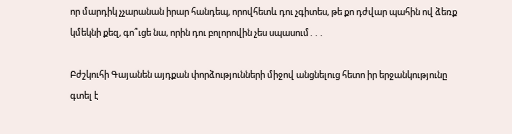որ մարդիկ չչարանան իրար հանդեպ, որովհետև դու չգիտես, թե քո դժվար պահին ով ձեռք կմեկնի քեզ, գո՞ւցե նա, որին դու բոլորովին չես սպասում․․․

Բժշկուհի Գայանեն այդքան փորձությունների միջով անցնելուց հետո իր երջանկությունը գտել է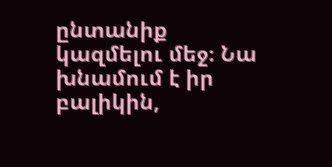ընտանիք կազմելու մեջ։ Նա խնամում է իր բալիկին,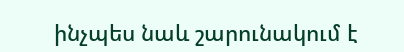ինչպես նաև շարունակում է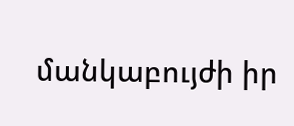մանկաբույժի իր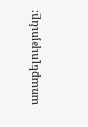առաքելությունը։